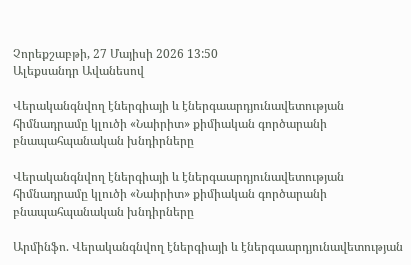Չորեքշաբթի, 27 Մայիսի 2026 13:50
Ալեքսանդր Ավանեսով

Վերականգնվող էներգիայի և էներգաարդյունավետության հիմնադրամը կլուծի «Նաիրիտ» քիմիական գործարանի բնապահպանական խնդիրները

Վերականգնվող էներգիայի և էներգաարդյունավետության հիմնադրամը կլուծի «Նաիրիտ» քիմիական գործարանի բնապահպանական խնդիրները

Արմինֆո. Վերականգնվող էներգիայի և էներգաարդյունավետության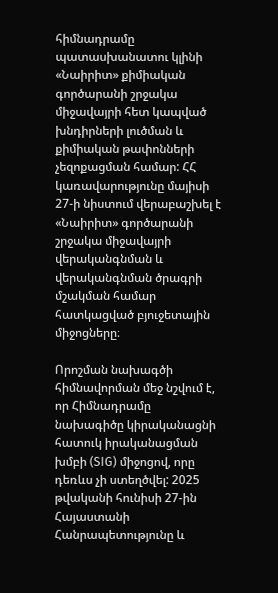հիմնադրամը պատասխանատու կլինի «Նաիրիտ» քիմիական գործարանի շրջակա միջավայրի հետ կապված խնդիրների լուծման և քիմիական թափոնների չեզոքացման համար: ՀՀ կառավարությունը մայիսի 27-ի նիստում վերաբաշխել է «Նաիրիտ» գործարանի շրջակա միջավայրի վերականգնման և վերականգնման ծրագրի մշակման համար հատկացված բյուջետային միջոցները։

Որոշման նախագծի հիմնավորման մեջ նշվում է, որ Հիմնադրամը նախագիծը կիրականացնի հատուկ իրականացման խմբի (SIG) միջոցով, որը դեռևս չի ստեղծվել: 2025 թվականի հունիսի 27-ին Հայաստանի Հանրապետությունը և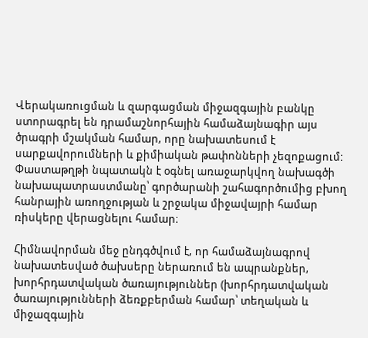Վերակառուցման և զարգացման միջազգային բանկը ստորագրել են դրամաշնորհային համաձայնագիր այս ծրագրի մշակման համար, որը նախատեսում է սարքավորումների և քիմիական թափոնների չեզոքացում: Փաստաթղթի նպատակն է օգնել առաջարկվող նախագծի նախապատրաստմանը՝ գործարանի շահագործումից բխող հանրային առողջության և շրջակա միջավայրի համար ռիսկերը վերացնելու համար։

Հիմնավորման մեջ ընդգծվում է, որ համաձայնագրով նախատեսված ծախսերը ներառում են ապրանքներ, խորհրդատվական ծառայություններ (խորհրդատվական ծառայությունների ձեռքբերման համար՝ տեղական և միջազգային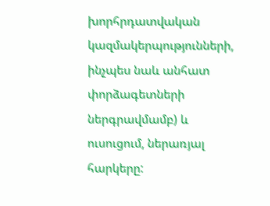խորհրդատվական կազմակերպությունների, ինչպես նաև անհատ փորձագետների ներգրավմամբ) և ուսուցում, ներառյալ հարկերը: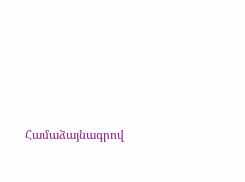Համաձայնագրով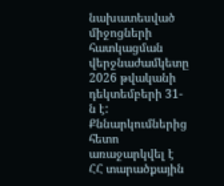նախատեսված միջոցների հատկացման վերջնաժամկետը 2026 թվականի դեկտեմբերի 31-ն է: Քննարկումներից հետո առաջարկվել է ՀՀ տարածքային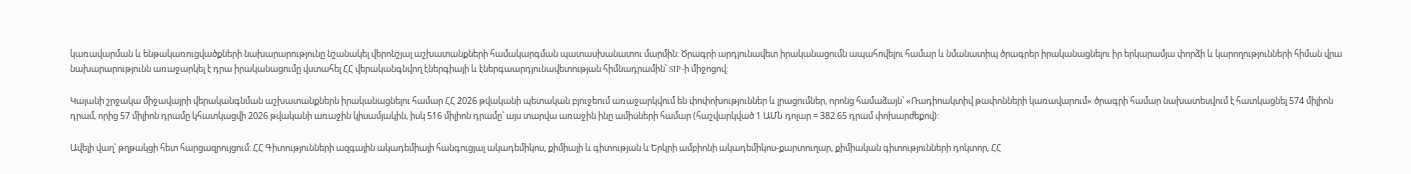կառավարման և ենթակառուցվածքների նախարարությունը նշանակել վերոնշյալ աշխատանքների համակարգման պատասխանատու մարմին: Ծրագրի արդյունավետ իրականացումն ապահովելու համար և նմանատիպ ծրագրեր իրականացնելու իր երկարամյա փորձի և կարողությունների հիման վրա նախարարությունն առաջարկել է դրա իրականացումը վստահել ՀՀ վերականգնվող էներգիայի և էներգաարդյունավետության հիմնադրամին՝ SIP-ի միջոցով:

Կայանի շրջակա միջավայրի վերականգնման աշխատանքներն իրականացնելու համար ՀՀ 2026 թվականի պետական բյուջեում առաջարկվում են փոփոխություններ և լրացումներ, որոնց համաձայն՝ «Ռադիոակտիվ թափոնների կառավարում» ծրագրի համար նախատեսվում է հատկացնել 574 միլիոն դրամ, որից 57 միլիոն դրամը կհատկացվի 2026 թվականի առաջին կիսամյակին, իսկ 516 միլիոն դրամը՝ այս տարվա առաջին ինը ամիսների համար (հաշվարկված 1 ԱՄՆ դոլար = 382.65 դրամ փոխարժեքով):

Ավելի վաղ՝ թղթակցի հետ հարցազրույցում: ՀՀ Գիտությունների ազգային ակադեմիայի հանգուցյալ ակադեմիկոս, քիմիայի և գիտության և Երկրի ամբիոնի ակադեմիկոս-քարտուղար, քիմիական գիտությունների դոկտոր, ՀՀ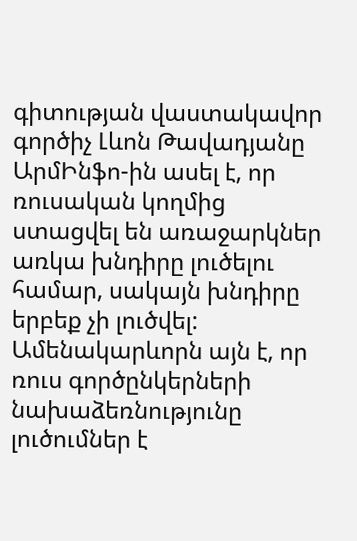գիտության վաստակավոր գործիչ Լևոն Թավադյանը ԱրմԻնֆո-ին ասել է, որ ռուսական կողմից ստացվել են առաջարկներ առկա խնդիրը լուծելու համար, սակայն խնդիրը երբեք չի լուծվել: Ամենակարևորն այն է, որ ռուս գործընկերների նախաձեռնությունը լուծումներ է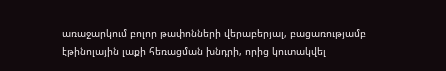առաջարկում բոլոր թափոնների վերաբերյալ, բացառությամբ էթինոլային լաքի հեռացման խնդրի, որից կուտակվել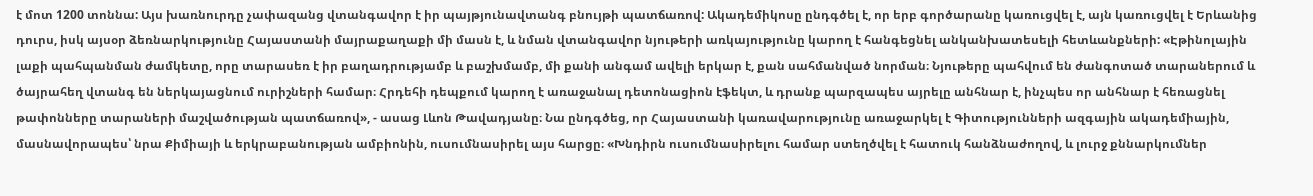է մոտ 1200 տոննա: Այս խառնուրդը չափազանց վտանգավոր է իր պայթյունավտանգ բնույթի պատճառով: Ակադեմիկոսը ընդգծել է, որ երբ գործարանը կառուցվել է, այն կառուցվել է Երևանից դուրս, իսկ այսօր ձեռնարկությունը Հայաստանի մայրաքաղաքի մի մասն է, և նման վտանգավոր նյութերի առկայությունը կարող է հանգեցնել անկանխատեսելի հետևանքների: «Էթինոլային լաքի պահպանման ժամկետը, որը տարասեռ է իր բաղադրությամբ և բաշխմամբ, մի քանի անգամ ավելի երկար է, քան սահմանված նորման։ Նյութերը պահվում են ժանգոտած տարաներում և ծայրահեղ վտանգ են ներկայացնում ուրիշների համար։ Հրդեհի դեպքում կարող է առաջանալ դետոնացիոն էֆեկտ, և դրանք պարզապես այրելը անհնար է, ինչպես որ անհնար է հեռացնել թափոնները տարաների մաշվածության պատճառով», - ասաց Լևոն Թավադյանը։ Նա ընդգծեց, որ Հայաստանի կառավարությունը առաջարկել է Գիտությունների ազգային ակադեմիային, մասնավորապես՝ նրա Քիմիայի և երկրաբանության ամբիոնին, ուսումնասիրել այս հարցը։ «Խնդիրն ուսումնասիրելու համար ստեղծվել է հատուկ հանձնաժողով, և լուրջ քննարկումներ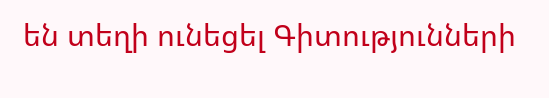են տեղի ունեցել Գիտությունների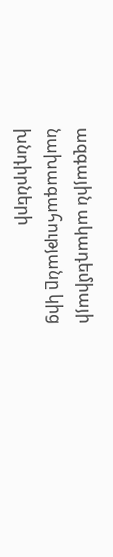ազգային ակադեմիայի նախագահությանը կից խնդիրների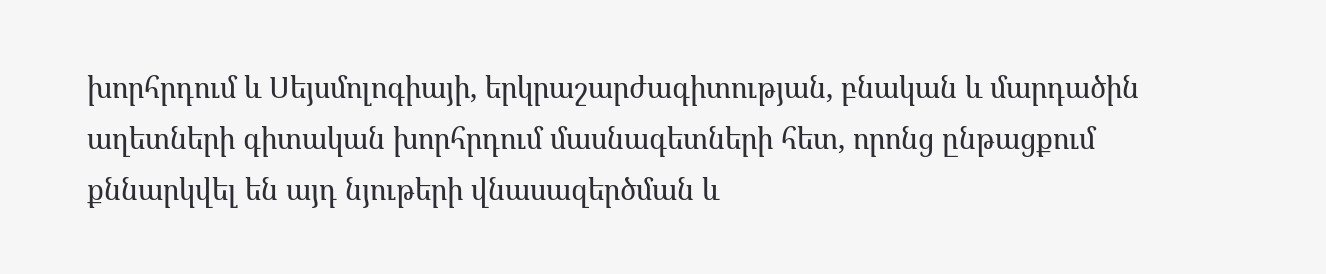խորհրդում և Սեյսմոլոգիայի, երկրաշարժագիտության, բնական և մարդածին աղետների գիտական խորհրդում մասնագետների հետ, որոնց ընթացքում քննարկվել են այդ նյութերի վնասազերծման և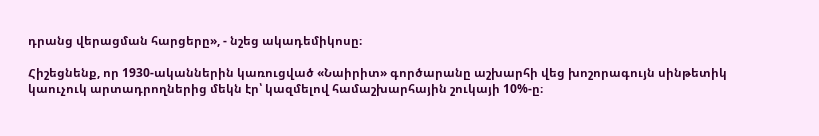դրանց վերացման հարցերը», - նշեց ակադեմիկոսը։

Հիշեցնենք, որ 1930-ականներին կառուցված «Նաիրիտ» գործարանը աշխարհի վեց խոշորագույն սինթետիկ կաուչուկ արտադրողներից մեկն էր՝ կազմելով համաշխարհային շուկայի 10%-ը։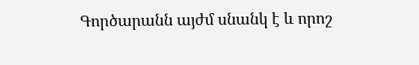Գործարանն այժմ սնանկ է և որոշ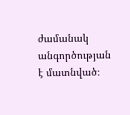ժամանակ անգործության է մատնված։